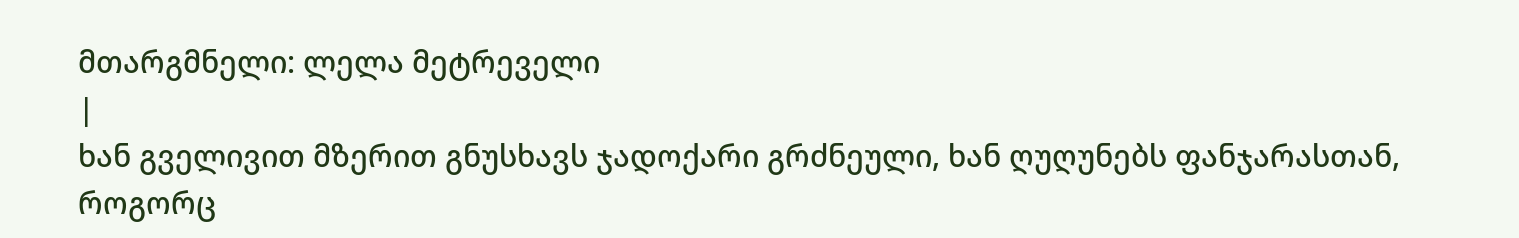მთარგმნელი: ლელა მეტრეველი
|
ხან გველივით მზერით გნუსხავს ჯადოქარი გრძნეული, ხან ღუღუნებს ფანჯარასთან, როგორც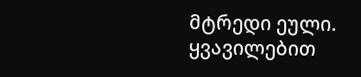მტრედი ეული.
ყვავილებით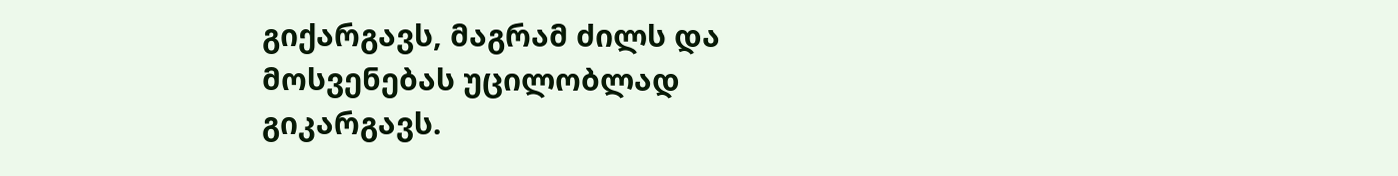გიქარგავს, მაგრამ ძილს და მოსვენებას უცილობლად გიკარგავს.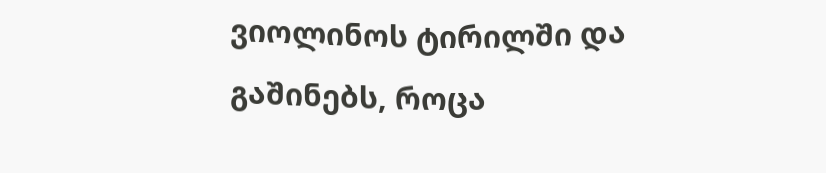ვიოლინოს ტირილში და გაშინებს, როცა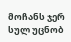მოჩანს ჯერ სულ უცნობ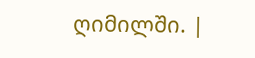ღიმილში. |